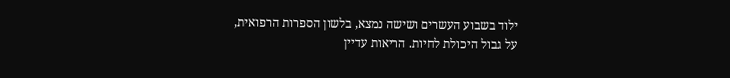ילוד בשבוע העשרים ושישה נמצא, בלשון הספרות הרפואית, על גבול היכולת לחיות. הריאות עדיין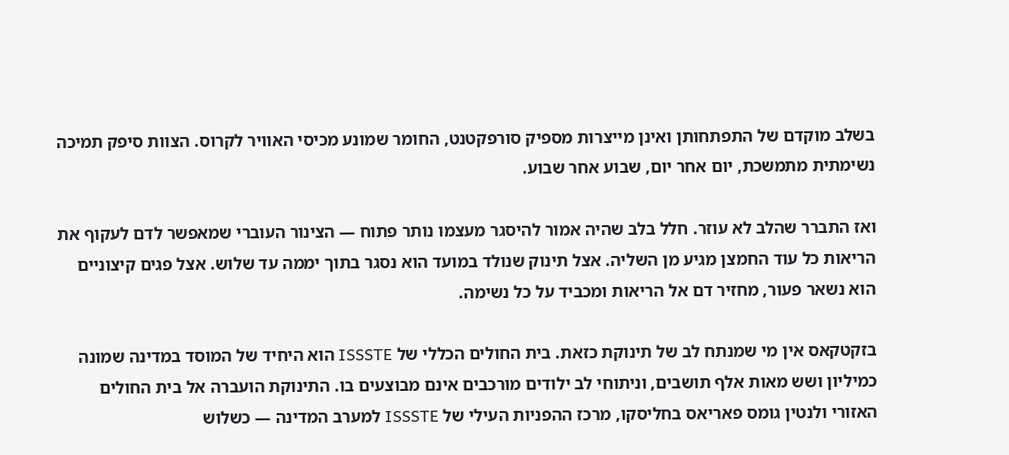בשלב מוקדם של התפתחותן ואינן מייצרות מספיק סורפקטנט, החומר שמונע מכיסי האוויר לקרוס. הצוות סיפק תמיכה נשימתית מתמשכת, יום אחר יום, שבוע אחר שבוע.

ואז התברר שהלב לא עוזר. חלל בלב שהיה אמור להיסגר מעצמו נותר פתוח — הצינור העוברי שמאפשר לדם לעקוף את הריאות כל עוד החמצן מגיע מן השליה. אצל תינוק שנולד במועד הוא נסגר בתוך יממה עד שלוש. אצל פגים קיצוניים הוא נשאר פעור, מחזיר דם אל הריאות ומכביד על כל נשימה.

בזקטקאס אין מי שמנתח לב של תינוקת כזאת. בית החולים הכללי של ISSSTE הוא היחיד של המוסד במדינה שמונה כמיליון ושש מאות אלף תושבים, וניתוחי לב ילודים מורכבים אינם מבוצעים בו. התינוקת הועברה אל בית החולים האזורי ולנטין גומס פאריאס בחליסקו, מרכז ההפניות העילי של ISSSTE למערב המדינה — כשלוש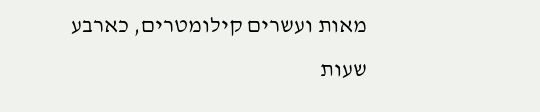מאות ועשרים קילומטרים, כארבע שעות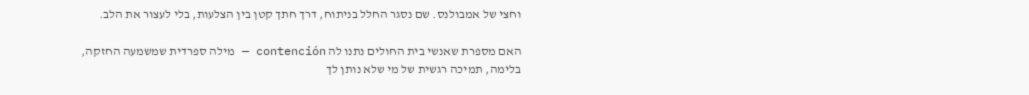וחצי של אמבולנס. שם נסגר החלל בניתוח, דרך חתך קטן בין הצלעות, בלי לעצור את הלב.

האם מספרת שאנשי בית החולים נתנו לה contención — מילה ספרדית שמשמעה החזקה, בלימה, תמיכה רגשית של מי שלא נותן לך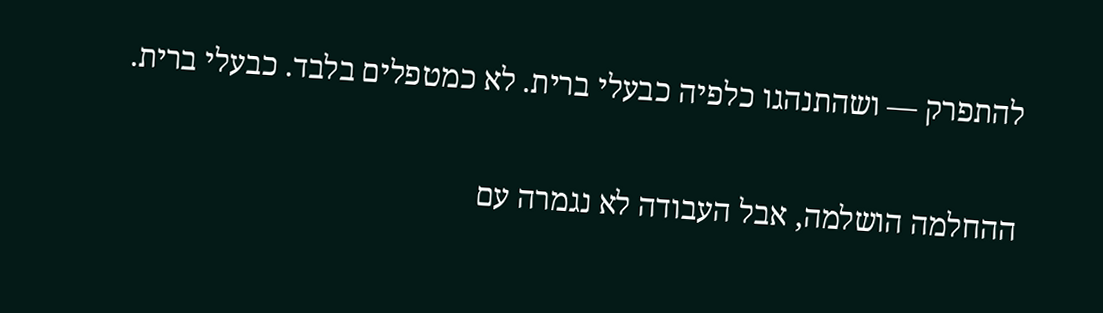להתפרק — ושהתנהגו כלפיה כבעלי ברית. לא כמטפלים בלבד. כבעלי ברית.

ההחלמה הושלמה, אבל העבודה לא נגמרה עם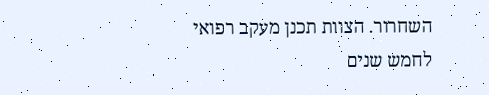השחרור. הצוות תכנן מעקב רפואי לחמש שנים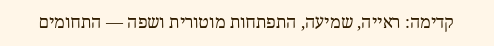קדימה: ראייה, שמיעה, התפתחות מוטורית ושפה — התחומים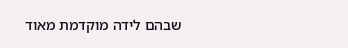שבהם לידה מוקדמת מאוד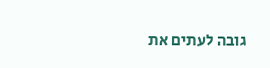גובה לעתים את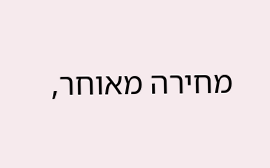מחירה מאוחר,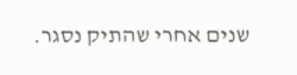שנים אחרי שהתיק נסגר.